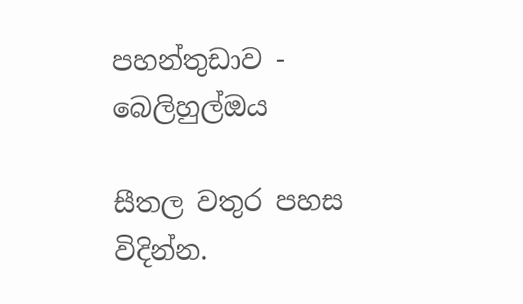පහන්තුඩාව - බෙලිහුල්ඔය

සීතල වතුර පහස විදින්න.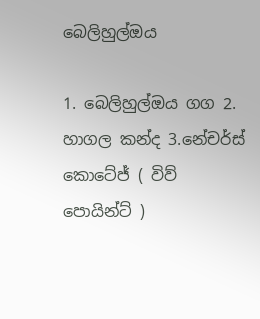බෙලිහුල්ඔය

1. බෙලිහුල්ඔය ගග 2. හාගල කන්ද 3.නේචර්ස් කොටේජ් ( විව් පොයින්ට් )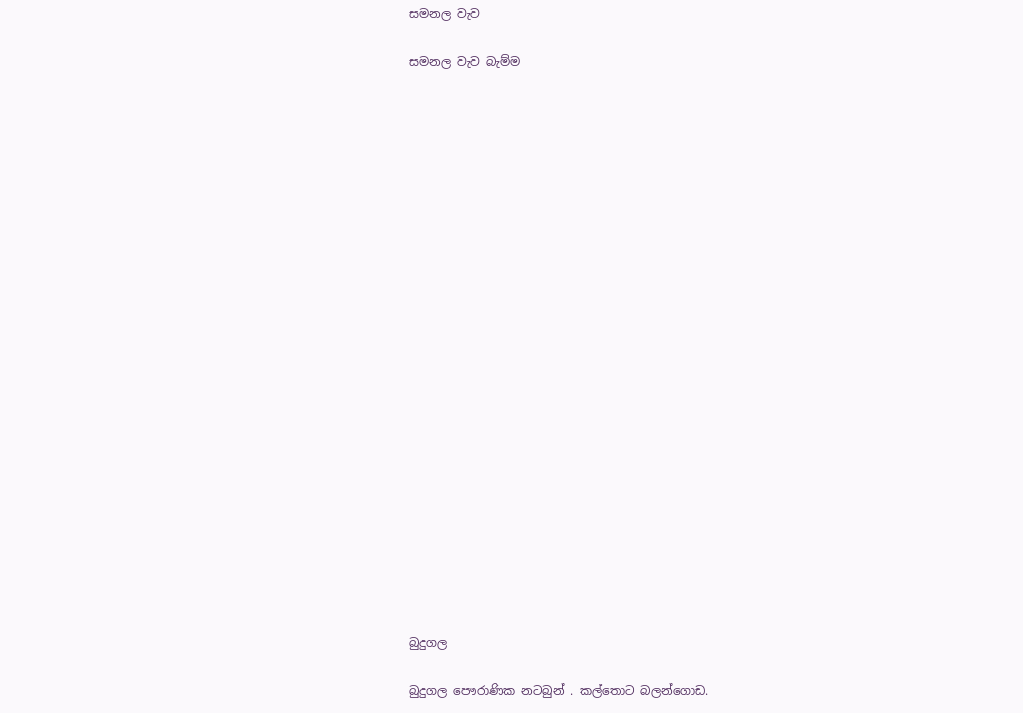සමනල වැව

සමනල වැව බැම්ම























බුදුගල

බුදුගල පෞරාණික නටබුන් . කල්තොට බලන්ගොඩ.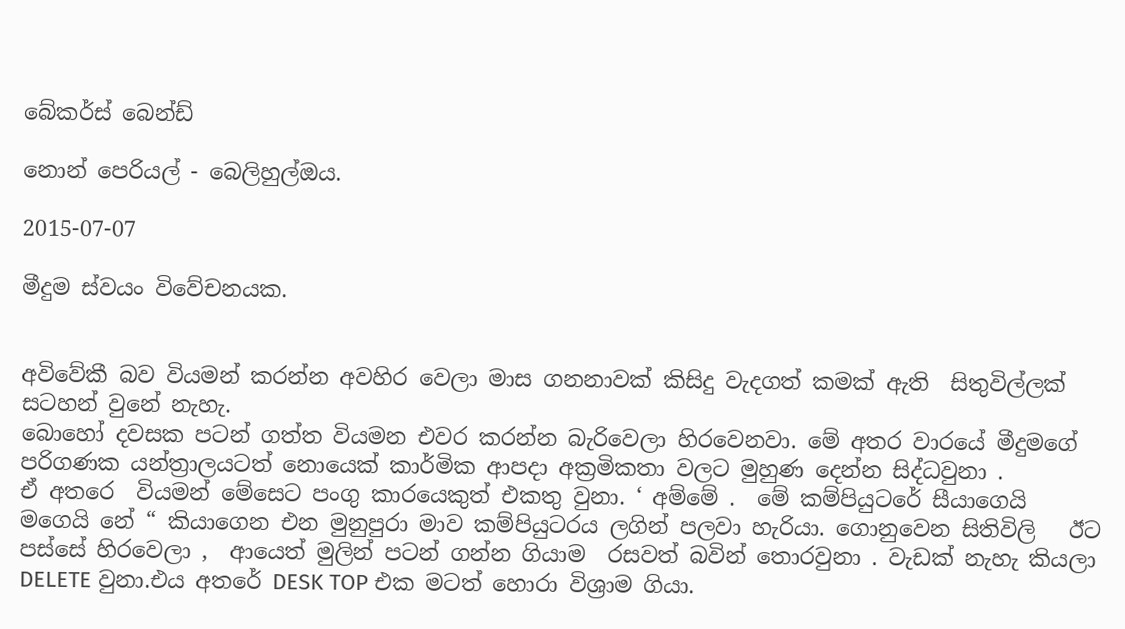බේකර්ස් බෙන්ඩ්

නොන් පෙරියල් - බෙලිහුල්ඔය.

2015-07-07

මීදුම ස්වයං විවේචනයක.


අවිවේකී බව වියමන් කරන්න අවහිර වෙලා මාස ගනනාවක් කිසිදු වැදගත් කමක් ඇති  සිතුවිල්ලක් සටහන් වුනේ නැහැ.
බොහෝ දවසක පටන් ගත්ත වියමන එවර කරන්න බැරිවෙලා හිරවෙනවා. මේ අතර වාරයේ මීදුමගේ පරිගණක යන්ත්‍රාලයටත් නොයෙක් කාර්මික ආපදා අක්‍රමිකතා වලට මුහුණ දෙන්න සිද්ධවුනා .
ඒ අතරෙ  වියමන් මේසෙට පංගු කාරයෙකුත් එකතු වුනා. ‘ අම්මේ .  මේ කම්පියුටරේ සීයාගෙයි මගෙයි නේ “ කියාගෙන එන මුනුපුරා මාව කම්පියුටරය ලගින් පලවා හැරියා. ගොනුවෙන සිතිවිලි   ඊට පස්සේ හිරවෙලා ,  ආයෙත් මුලින් පටන් ගන්න ගියාම  රසවත් බවින් තොරවුනා . වැඩක් නැහැ කියලා DELETE වුනා.එය අතරේ DESK TOP එක මටත් හොරා විශ්‍රාම ගියා.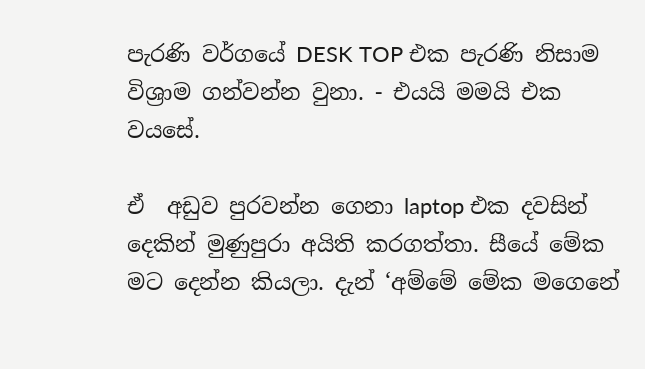පැරණි වර්ගයේ DESK TOP එක පැරණි නිසාම විශ්‍රාම ගන්වන්න වුනා. - එයයි මමයි එක වයසේ.

ඒ  අඩුව පුරවන්න ගෙනා laptop එක දවසින් දෙකින් මුණුපුරා අයිති කරගත්තා. සීයේ මේක මට දෙන්න කියලා. දැන් ‘අම්මේ මේක මගෙනේ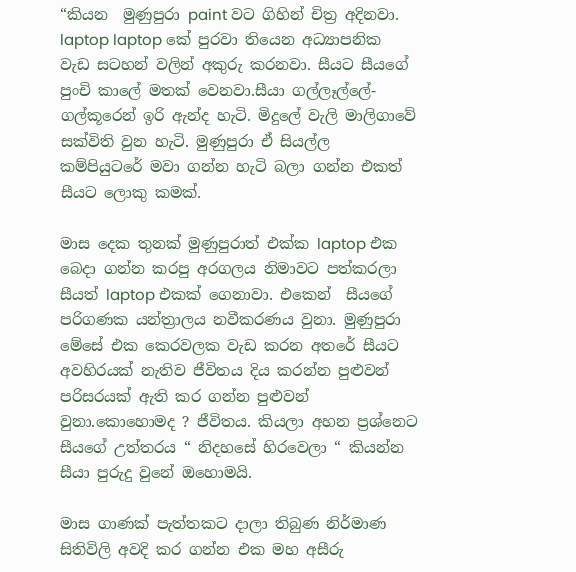“කියන  මුණුපුරා paint වට ගිහින් චිත්‍ර අදිනවා. laptop laptop කේ පුරවා තියෙන අධ්‍යාපනික වැඩ සටහන් වලින් අකුරු කරනවා. සීයට සීයගේ පුංචි කාලේ මතක් වෙනවා.සීයා ගල්ලෑල්ලේ- ගල්කූරෙන් ඉරි ඇන්ද හැටි. මිදුලේ වැලි මාලිගාවේ සක්විති වුන හැටි. මුණුපුරා ඒ සියල්ල කම්පියුටරේ මවා ගන්න හැටි බලා ගන්න එකත් සීයට ලොකු කමක්.

මාස දෙක තුනක් මුණුපුරාත් එක්ක laptop එක බෙදා ගන්න කරපු අරගලය නිමාවට පත්කරලා සීයත් laptop එකක් ගෙනාවා. එකෙන්  සීයගේ පරිගණක යන්ත්‍රාලය නවීකරණය වුනා. මුණුපුරා මේසේ එක කෙරවලක වැඩ කරන අතරේ සීයට අවහිරයක් නැතිව ජීවිතය දිය කරන්න පුළුවන් පරිසරයක් ඇති කර ගන්න පුළුවන් වුනා.කොහොමද ? ජීවිතය. කියලා අහන ප්‍රශ්නෙට සීයගේ උත්තරය “ නිදහසේ හිරවෙලා “ කියන්න සීයා පුරුදු වුනේ ඔහොමයි.

මාස ගාණක් පැත්තකට දාලා තිබුණ නිර්මාණ සිතිවිලි අවදි කර ගන්න එක මහ අසීරු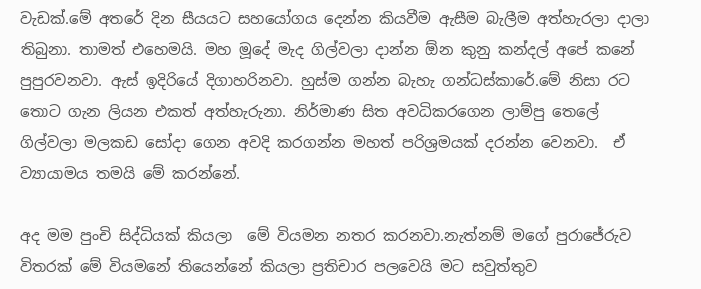වැඩක්.මේ අතරේ දින සීයයට සහයෝගය දෙන්න කියවීම ඇසීම බැලීම අත්හැරලා දාලා තිබුනා. තාමත් එහෙමයි. මහ මූදේ මැද ගිල්වලා දාන්න ඕන කුනු කන්දල් අපේ කනේ පුපුරවනවා. ඇස් ඉදිරියේ දිගාහරිනවා. හුස්ම ගන්න බැහැ ගන්ධස්කාරේ.මේ නිසා රට තොට ගැන ලියන එකත් අත්හැරුනා. නිර්මාණ සිත අවධිකරගෙන ලාම්පු තෙලේ ගිල්වලා මලකඩ සෝදා ගෙන අවදි කරගන්න මහත් පරිශ්‍රමයක් දරන්න වෙනවා.  ඒ ව්‍යායාමය තමයි මේ කරන්නේ.

අද මම පුංචි සිද්ධියක් කියලා  මේ වියමන නතර කරනවා.නැත්නම් මගේ පුරාජේරුව විතරක් මේ වියමනේ තියෙන්නේ කියලා ප්‍රතිචාර පලවෙයි මට සවුත්තුව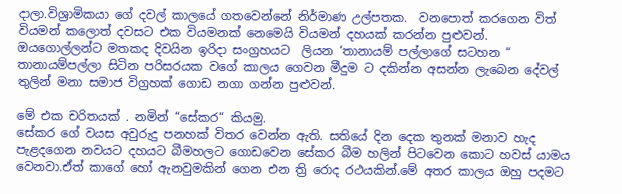දාලා.විශ්‍රාමිකයා ගේ දවල් කාලයේ ගතවෙන්නේ නිර්මාණ උල්පතක.  වනපොත් කරගෙන විත්  වියමන් කලොත් දවසට එක වියමනක් නෙමෙයි වියමන් දහයක් කරන්න පුළුවන්. ඔයගොල්ලන්ට මතකද දිවයින ඉරිදා සංග්‍රහයට  ලියන ‘තානායම් පල්ලාගේ සටහන “  තානායම්පල්ලා සිටින පරිසරයක වගේ කාලය ගෙවන මීදුම ට දකින්න අසන්න ලැබෙන දේවල් තුලින් මනා සමාජ විග්‍රහක් ගොඩ නගා ගන්න පුළුවන්.

මේ එක චරිතයක් . නමින් “සේකර“ කියමු.
සේකර ගේ වයස අවුරුදු පනහක් විතර වෙන්න ඇති. සතියේ දින දෙක තුනක් මනාව හැද පැළදගෙන නවයට දහයට බීමහලට ගොඩවෙන සේකර බීම හලින් පිටවෙන කොට හවස් යාමය වෙනවා.ඒත් කාගේ හෝ ඇනවුමකින් ගෙන එන ත්‍රි රොද රථයකින්.මේ අතර කාලය ඔහු පදමට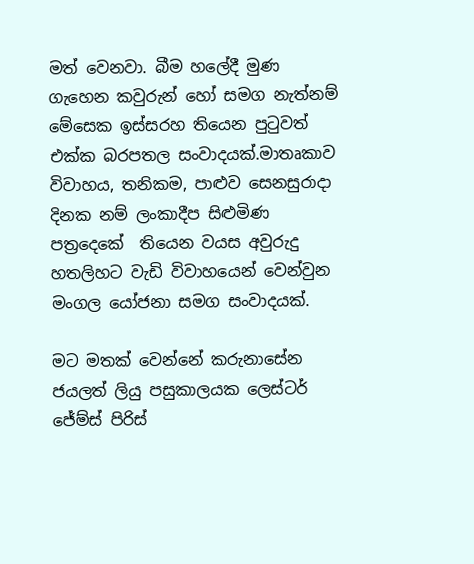මත් වෙනවා. බීම හලේදී මුණ ගැහෙන කවුරුන් හෝ සමග නැත්නම් මේසෙක ඉස්සරහ තියෙන පුටුවත් එක්ක බරපතල සංවාදයක්.මාතෘකාව විවාහය, තනිකම, පාළුව සෙනසුරාදා දිනක නම් ලංකාදීප සිළුමිණ පත්‍රදෙකේ  තියෙන වයස අවුරුදු හතලිහට වැඩි විවාහයෙන් වෙන්වුන මංගල යෝජනා සමග සංවාදයක්.

මට මතක් වෙන්නේ කරුනාසේන ජයලත් ලියු පසුකාලයක ලෙස්ටර් ජේම්ස් පිරිස්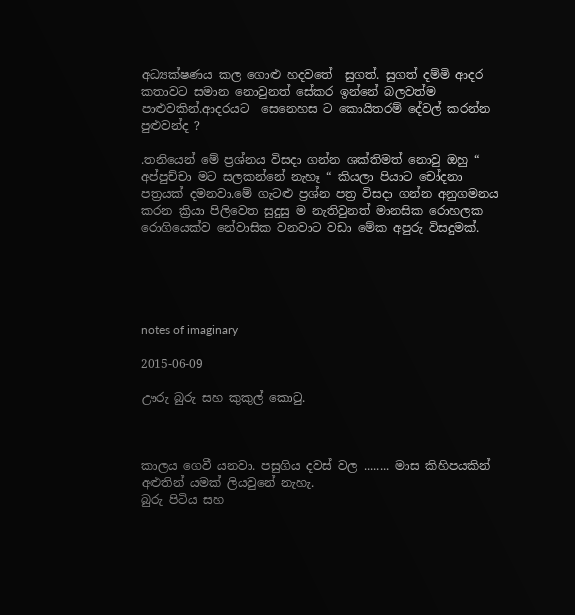අධ්‍යක්ෂණය කල ගොළු හදවතේ  සුගත්. සුගත් දම්මි ආදර කතාවට සමාන නොවුනත් සේකර ඉන්නේ බලවත්ම පාළුවකින්.ආදරයට  සෙනෙහස ට කොයිතරම් දේවල් කරන්න පුළුවන්ද ?

.තනියෙන් මේ ප්‍රශ්නය විසදා ගන්න ශක්තිමත් නොවු ඔහු “ අප්පුච්චා මට සලකන්නේ නැහෑ “ කියලා පියාට චෝදනා
පත්‍රයක් දමනවා.මේ ගැටළු ප්‍රශ්න පත්‍ර විසදා ගන්න අනුගමනය කරන ක්‍රියා පිලිවෙත සුදුසු ම නැතිවුනත් මානසික රොහලක රොගියෙක්ව නේවාසික වනවාට වඩා මේක අපුරු විසදුමක්.





notes of imaginary

2015-06-09

ඌරු බුරු සහ කුකුල් කොටු.



කාලය ගෙවී යනවා. පසුගිය දවස් වල ........ මාස කිහිපයකින් අළුතින් යමක් ලියවුනේ නැහැ.
බුරු පිටිය සහ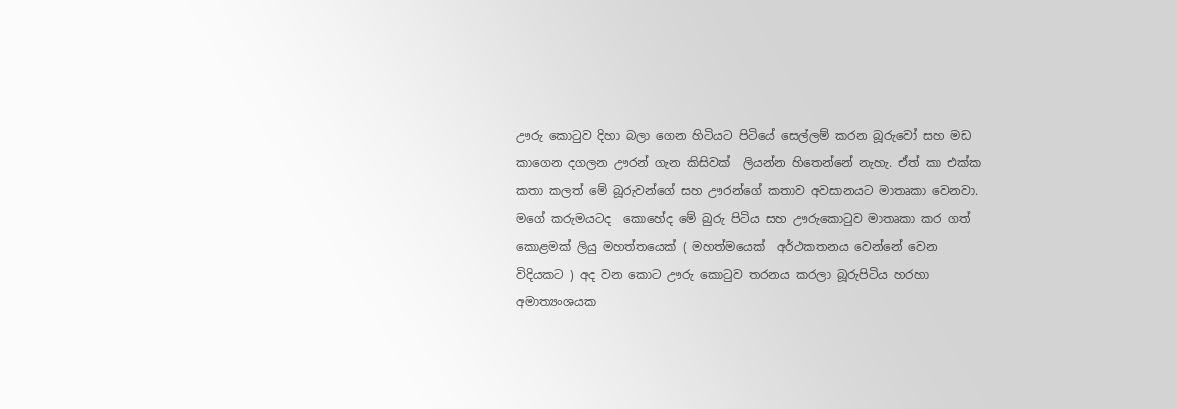ඌරු කොටුව දිහා බලා ගෙන හිටියට පිටියේ සෙල්ලම් කරන බූරුවෝ සහ මඩ කාගෙන දගලන ඌරන් ගැන කිසිවක්  ලියන්න හිතෙන්නේ නැහැ. ඒත් කා එක්ක කතා කලත් මේ බූරුවන්ගේ සහ ඌරන්ගේ කතාව අවසානයට මාතෘකා වෙනවා.
මගේ කරුමයටද  කොහේද මේ බුරු පිටිය සහ ඌරුකොටුව මාතෘකා කර ගත් කොළමක් ලියු මහත්තයෙක් ( මහත්මයෙක්  අර්ථකතනය වෙන්නේ වෙන විදියකට ) අද වන කොට ඌරු කොටුව තරනය කරලා බූරුපිටිය හරහා අමාත්‍යංශයක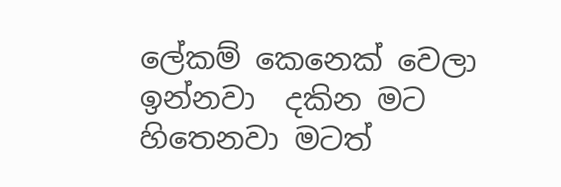ලේකම් කෙනෙක් වෙලා ඉන්නවා  දකින මට හිතෙනවා මටත්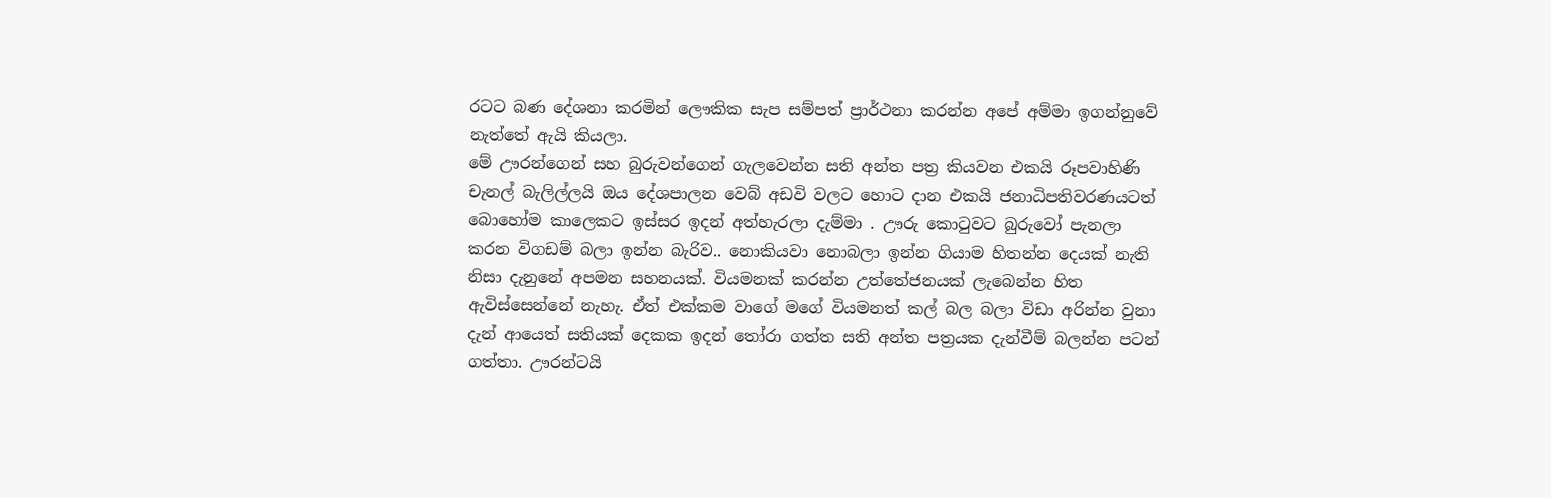රටට බණ දේශනා කරමින් ලෞකික සැප සම්පත් ප්‍රාර්ථනා කරන්න අපේ අම්මා ඉගන්නුවේ නැත්තේ ඇයි කියලා.
මේ ඌරන්ගෙන් සහ බුරුවන්ගෙන් ගැලවෙන්න සති අන්ත පත්‍ර කියවන එකයි රූපවාහිණි චැනල් බැලිල්ලයි ඔය දේශපාලන වෙබ් අඩවි වලට හොට දාන එකයි ජනාධිපතිවරණයටත් බොහෝම කාලෙකට ඉස්සර ඉදන් අත්හැරලා දැම්මා . ඌරු කොටුවට බුරුවෝ පැනලා කරන විගඩම් බලා ඉන්න බැරිව.. නොකියවා නොබලා ඉන්න ගියාම හිතන්න දෙයක් නැති නිසා දැනුනේ අපමන සහනයක්. වියමනක් කරන්න උත්තේජනයක් ලැබෙන්න හිත ඇවිස්සෙන්නේ නැහැ. ඒත් එක්කම වාගේ මගේ වියමනත් කල් බල බලා විඩා අරින්න වුනා
දැන් ආයෙත් සතියක් දෙකක ඉදන් තෝරා ගත්ත සති අන්ත පත්‍රයක දැන්වීම් බලන්න පටන් ගත්තා. ඌරන්ටයි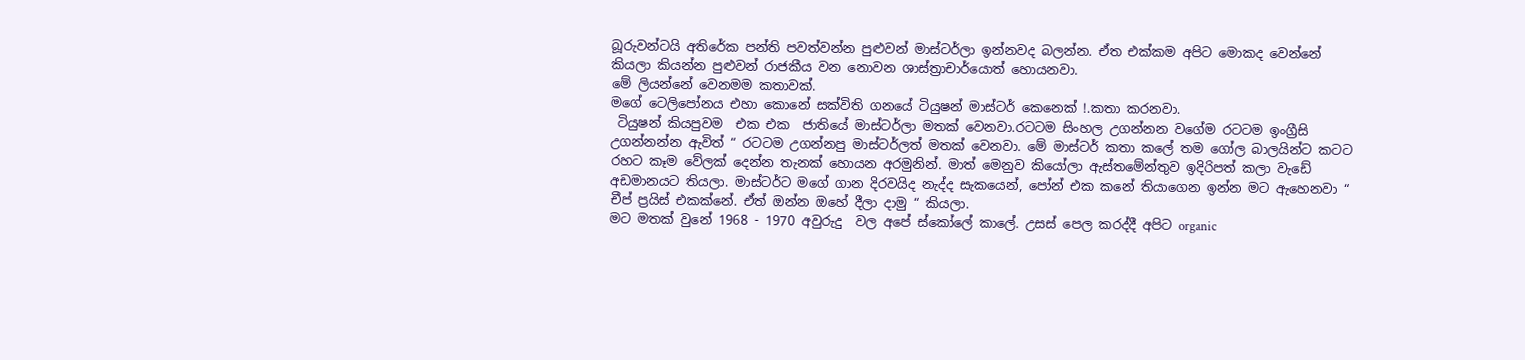බූරුවන්ටයි අතිරේක පන්ති පවත්වන්න පුළුවන් මාස්ටර්ලා ඉන්නවද බලන්න. ඒත එක්කම අපිට මොකද වෙන්නේ කියලා කියන්න පුළුවන් රාජකීය වන නොවන ශාස්ත්‍රාචාර්යොත් හොයනවා.
මේ ලියන්නේ වෙනමම කතාවක්.
මගේ ටෙලිපෝනය එහා කොනේ සක්විති ගනයේ ටියුෂන් මාස්ටර් කෙනෙක් !.කතා කරනවා.
 ටියුෂන් කියපුවම  එක එක  ජාතියේ මාස්ටර්ලා මතක් වෙනවා.රටටම සිංහල උගන්නන වගේම රටටම ඉංග්‍රීසි උගන්නන්න ඇවිත් “ රටටම උගන්නපු මාස්ටර්ලත් මතක් වෙනවා. මේ මාස්ටර් කතා කලේ තම ගෝල බාලයින්ට කටට රහට කෑම වේලක් දෙන්න තැනක් හොයන අරමුනින්. මාත් මෙනුව කියෝලා ඇස්තමේන්තුව ඉදිරිපත් කලා වැඩේ අඩමානයට තියලා. මාස්ටර්ට මගේ ගාන දිරවයිද නැද්ද සැකයෙන්, පෝන් එක ක‍නේ තියාගෙන ඉන්න මට ඇහෙනවා “ චීප් ප්‍රයිස් එකක්නේ. ඒත් ඔන්න ඔහේ දීලා දාමු “ කියලා.
මට මතක් වුනේ 1968 - 1970 අවුරුදු  වල අපේ ස්කෝලේ කාලේ. උසස් පෙල කරද්දී අපිට organic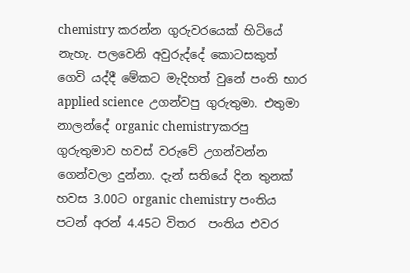chemistry කරන්න ගුරුවරයෙක් හිටියේ නැහැ. පලවෙනි අවුරුද්දේ කොටසකුත්  ගෙවි යද්දී මේකට මැදිහත් වුනේ පංති භාර applied science  උගන්වපු ගුරුතුමා. එතුමා නාලන්දේ organic chemistryකරපු ගුරුතුමාව හවස් වරුවේ උගන්වන්න  ගෙන්වලා දුන්නා. දැන් සතියේ දින තුනක් හවස 3.00ට organic chemistry පංතිය පටන් අරන් 4.45ට විතර  පංතිය එවර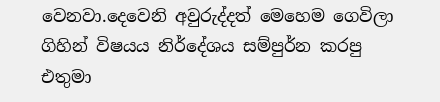වෙනවා.දෙවෙනි අවුරුද්දත් මෙහෙම ගෙවිලා ගිහින් විෂයය නිර්දේශය සම්පුර්න කරපු එතුමා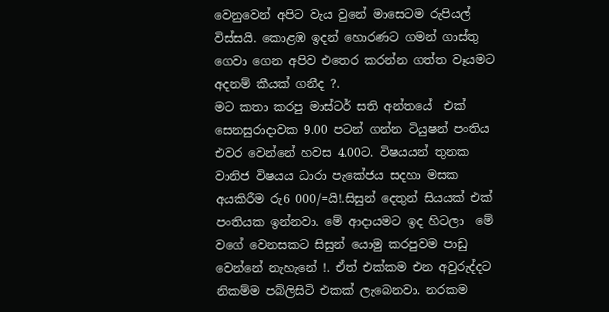වෙනුවෙන් අපිට වැය වුනේ මාසෙටම රුපියල් විස්සයි. කොළඹ ඉදන් හොරණට ගමන් ගාස්තු ගෙවා ගෙන අපිව එතෙර කරන්න ගත්ත වෑයමට අදනම් කීයක් ගනීද ?.
මට කතා කරපු මාස්ටර් සති අන්තයේ  එක් සෙනසුරාදාවක 9.00 පටන් ගන්න ටියුෂන් පංතිය එවර වෙන්නේ හවස 4.00ට. විෂයයන් තුනක වානිජ විෂයය ධාරා පැකේජය සදහා මසක අයකිරීම රු6 000/=යි!.සිසුන් දෙතුන් සියයක් එක් පංතියක ඉන්නවා. මේ ආදායමට ඉද හිටලා  මේ වගේ වෙනසකට සිසුන් යොමු කරපුවම පාඩු වෙන්නේ නැහැනේ !. ඒත් එක්කම එන අවුරුද්දට නිකම්ම පබ්ලිසිටි එකක් ලැබෙනවා. නරකම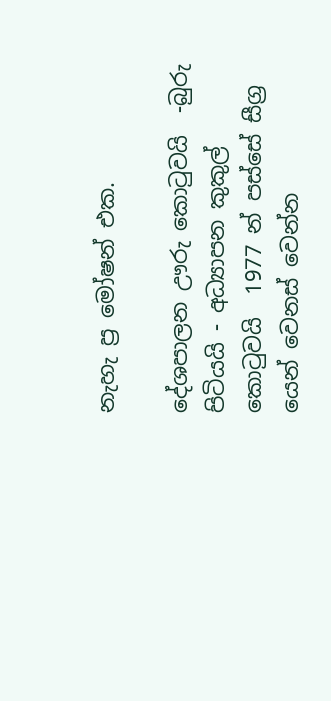නැහැ ප්‍ර මෝෂන් එක.

දේශපාලන ඌරු කොටුවයි  -බුරු පිටියයි - අධ්‍යාපන කුකුල් කොටුවයි  1977 න් පස්සේ සීග්‍ර යෙන් වෙනස් වෙන්න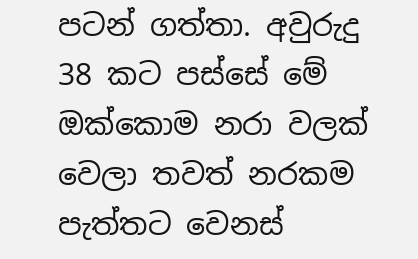පටන් ගත්තා. අවුරුදු  38 කට පස්සේ මේ ඔක්කොම නරා වලක් වෙලා තවත් නරකම පැත්තට වෙනස්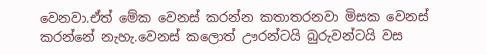වෙනවා.ඒත් මේක වෙනස් කරන්න කතාතරනවා මිසක වෙනස් කරන්නේ නැහැ.වෙනස් කලොත් ඌරන්ටයි බුරුවන්ටයි වස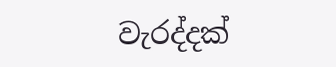වැරද්දක්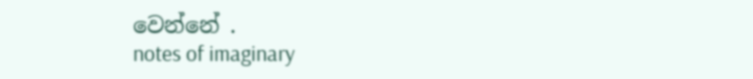වෙන්නේ .
notes of imaginary